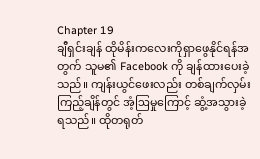Chapter 19
ချီရှင်းချန် ထိုမိန်းကလေးကိုရှာဖွေနိုင်ရန်အတွက် သူမ၏ Facebook ကို ချန်ထားပေးခဲ့သည်။ ကျန်းယွင်ဖေးလည်း တစ်ချက်လှမ်းကြည့်ချိန်တွင် အံ့ဩမှုကြောင့် ဆွံ့အသွားခဲ့ရသည်။ ထိုတရုတ်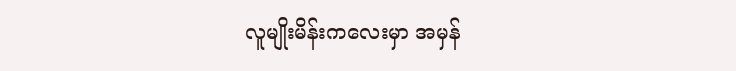လူမျိုးမိန်းကလေးမှာ အမှန်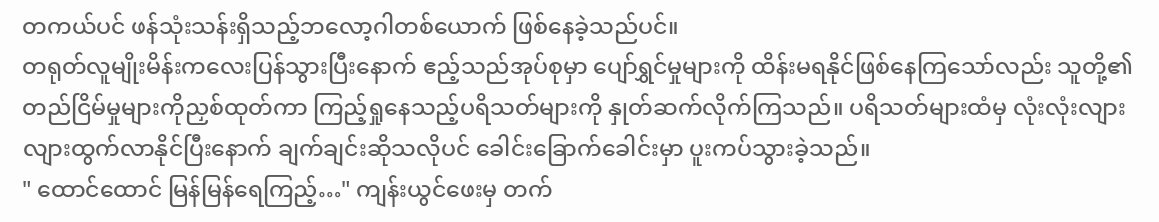တကယ်ပင် ဖန်သုံးသန်းရှိသည့်ဘလော့ဂါတစ်ယောက် ဖြစ်နေခဲ့သည်ပင်။
တရုတ်လူမျိုးမိန်းကလေးပြန်သွားပြီးနောက် ဧည့်သည်အုပ်စုမှာ ပျော်ရွှင်မှုများကို ထိန်းမရနိုင်ဖြစ်နေကြသော်လည်း သူတို့၏တည်ငြိမ်မှုများကိုညှစ်ထုတ်ကာ ကြည့်ရှုနေသည့်ပရိသတ်များကို နှုတ်ဆက်လိုက်ကြသည်။ ပရိသတ်များထံမှ လုံးလုံးလျားလျားထွက်လာနိုင်ပြီးနောက် ချက်ချင်းဆိုသလိုပင် ခေါင်းခြောက်ခေါင်းမှာ ပူးကပ်သွားခဲ့သည်။
" ထောင်ထောင် မြန်မြန်ရေကြည့်…" ကျန်းယွင်ဖေးမှ တက်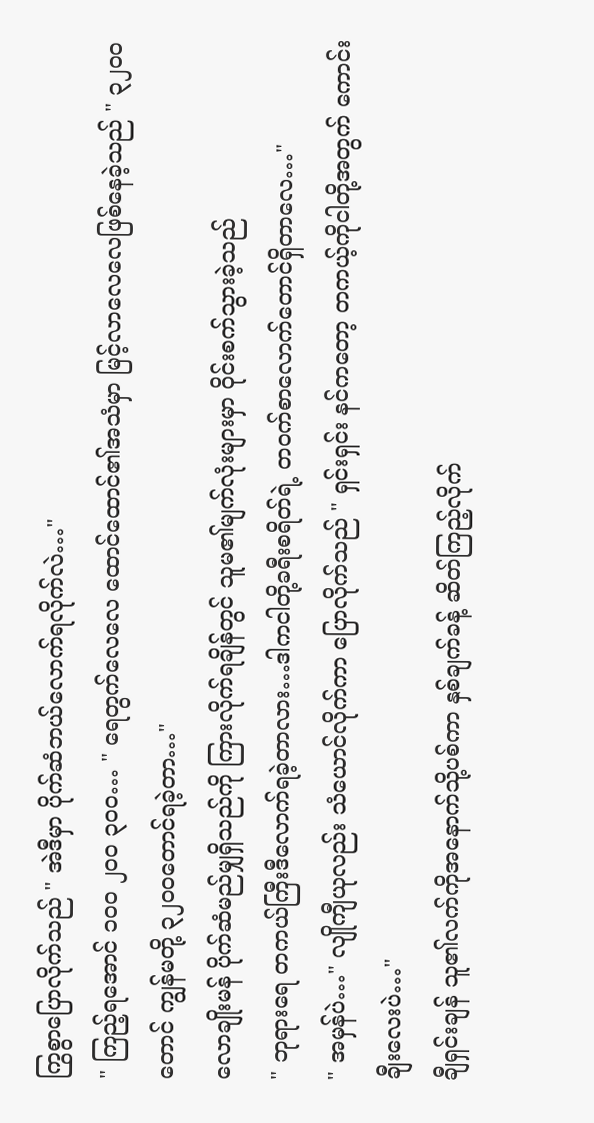ကြွစွာပြောလိုက်သည် " အဲဒီမှာ ပိုက်ဆံဘယ်လောက်ရလိုက်လဲ…"
" ကြည့်ရအောင် ၁၀၀ ၂၀၀ ၃၀၀… " ရေတွက်လေလေ ထောင်ထောင်၏အသံမှာ မြင့်လာလေလေဖြစ်နေခဲ့သည် " ၃၂၀၀တောင် ကျွန်မတို့ ၃၂၀၀တောင်ရခဲ့တာ…"
လောချိုးမန် ပိုက်ဆံမည်မျှရှိသည်ကို ကြားလိုက်ရချိန်တွင် သူမ၏မျက်လုံးများမှာ ဝိုင်းစက်သွားခဲ့သည်
" ဘုရားရေ တကယ်ကြီးဒီလောက်ရခဲ့တာလား…ဒါကငါတို့ခရီးစရိတ်ရဲ့ တဝက်စာလောက်တောင်ရှိတာလေ…"
" အမှန်ပဲ…" လျိုကျီယုလည်း သံယောင်လိုက်ကာ ပြောလိုက်သည် " ရှင်းရှင်း နင်ကတော့ တကယ့်ကိုငါတို့အတွက် ကောင်းချီးလေးပဲ…"
ချီရှင်းချန် သူ၏လက်ကိုအနောက်သို့ပစ်ကာ နှစ်ချက်ခန့် ဆိတ်ကြည့်လိုက်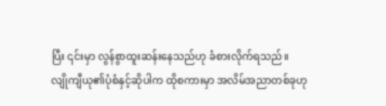ပြီး ၎င်းမှာ လွန်စွာထူးဆန်းနေသည်ဟု ခံစားလိုက်ရသည်။
လျိုကျီယု၏ပုံစံနှင့်ဆိုပါက ထိုစကားမှာ အလိမ်အညာတစ်ခုဟု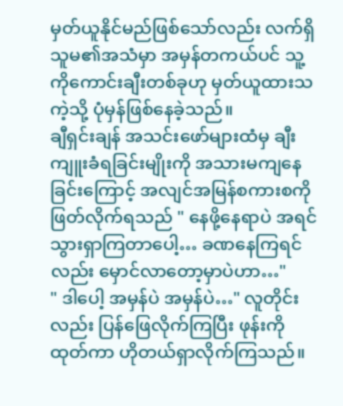မှတ်ယူနိုင်မည်ဖြစ်သော်လည်း လက်ရှိသူမ၏အသံမှာ အမှန်တကယ်ပင် သူ့ကိုကောင်းချီးတစ်ခုဟု မှတ်ယူထားသကဲ့သို့ ပုံမှန်ဖြစ်နေခဲ့သည်။
ချီရှင်းချန် အသင်းဖော်များထံမှ ချီးကျူးခံရခြင်းမျိုးကို အသားမကျနေခြင်းကြောင့် အလျင်အမြန်စကားစကို ဖြတ်လိုက်ရသည် " နေဖို့နေရာပဲ အရင်သွားရှာကြတာပေါ့… ခဏနေကြရင်လည်း မှောင်လာတော့မှာပဲဟာ…"
" ဒါပေါ့ အမှန်ပဲ အမှန်ပဲ…" လူတိုင်းလည်း ပြန်ဖြေလိုက်ကြပြီး ဖုန်းကိုထုတ်ကာ ဟိုတယ်ရှာလိုက်ကြသည်။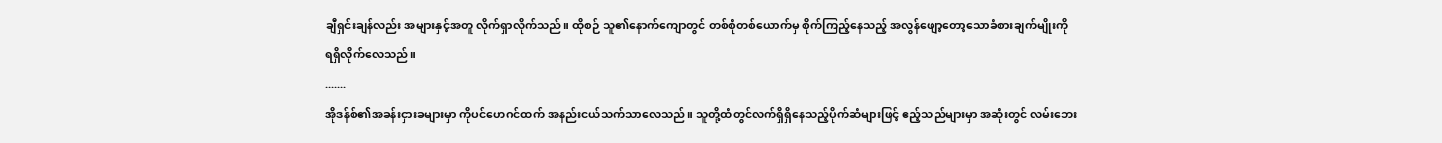ချီရှင်းချန်လည်း အများနှင့်အတူ လိုက်ရှာလိုက်သည်။ ထိုစဉ် သူ၏နောက်ကျောတွင် တစ်စုံတစ်ယောက်မှ စိုက်ကြည့်နေသည့် အလွန်ဖျော့တော့သောခံစားချက်မျိုးကို ရရှိလိုက်လေသည်။
.......
အိုဒန်စ်၏အခန်းငှားခများမှာ ကိုပင်ဟေဂင်ထက် အနည်းငယ်သက်သာလေသည်။ သူတို့ထံတွင်လက်ရှိရှိနေသည့်ပိုက်ဆံများဖြင့် ဧည့်သည်များမှာ အဆုံးတွင် လမ်းဘေး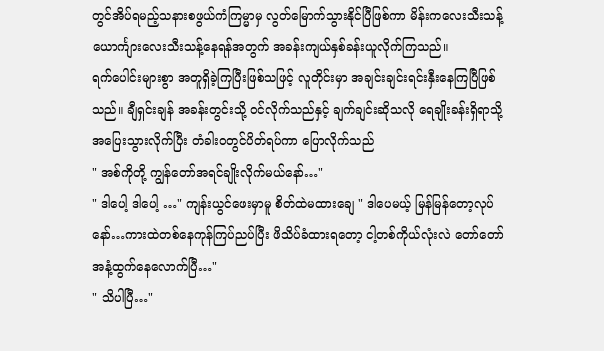တွင်အိပ်ရမည့်သနားစဖွယ်ကံကြမ္မာမှ လွတ်မြောက်သွားနိုင်ပြီဖြစ်ကာ မိန်းကလေးသီးသန့် ယောင်္ကျားလေးသီးသန့်နေရန်အတွက် အခန်းကျယ်နှစ်ခန်းယူလိုက်ကြသည်။
ရက်ပေါင်းများစွာ အတူရှိခဲ့ကြပြီးဖြစ်သဖြင့် လူတိုင်းမှာ အချင်းချင်းရင်းနှီးနေကြပြီဖြစ်သည်။ ချီရှင်းချန် အခန်းတွင်းသို့ ဝင်လိုက်သည်နှင့် ချက်ချင်းဆိုသလို ရေချိုးခန်းရှိရာသို့ အပြေးသွားလိုက်ပြီး တံခါးဝတွင်ပိတ်ရပ်ကာ ပြောလိုက်သည်
" အစ်ကိုတို့ ကျွန်တော်အရင်ချိုးလိုက်မယ်နော်…"
" ဒါပေါ့ ဒါပေါ့ …" ကျန်းယွင်ဖေးမှာမူ စိတ်ထဲမထားချေ " ဒါပေမယ့် မြန်မြန်တော့လုပ်နော်…ကားထဲတစ်နေကုန်ကြပ်ညပ်ပြီး ဖိသိပ်ခံထားရတော့ ငါ့တစ်ကိုယ်လုံးလဲ တော်တော်အနံ့ထွက်နေလောက်ပြီ…"
" သိပါပြီ…"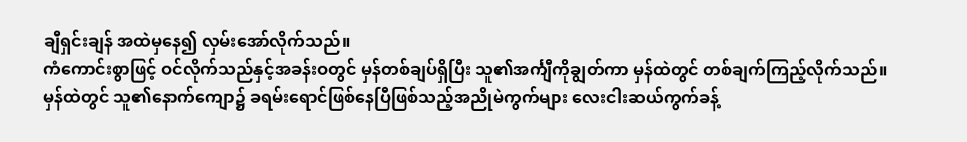ချီရှင်းချန် အထဲမှနေ၍ လှမ်းအော်လိုက်သည်။
ကံကောင်းစွာဖြင့် ဝင်လိုက်သည်နှင့်အခန်းဝတွင် မှန်တစ်ချပ်ရှိပြီး သူ၏အင်္ကျီကိုချွတ်ကာ မှန်ထဲတွင် တစ်ချက်ကြည့်လိုက်သည်။
မှန်ထဲတွင် သူ၏နောက်ကျော၌ ခရမ်းရောင်ဖြစ်နေပြီဖြစ်သည့်အညိုမဲကွက်များ လေးငါးဆယ်ကွက်ခန့်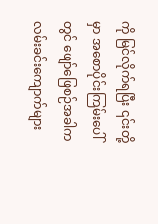ကို မြင်လိုက်ရပြီး ၎င်းတို့မှာ အစောပိုင်းကြမ်းပေါ်တွင် ဖျော်ဖြေစဉ်အခါက လမ်းခင်းကျောက်များ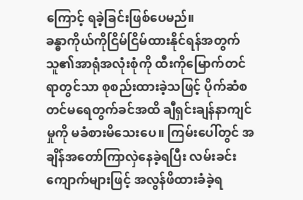ကြောင့် ရခဲ့ခြင်းဖြစ်ပေမည်။
ခန္ဓာကိုယ်ကိုငြိမ်ငြိမ်ထားနိုင်ရန်အတွက် သူ၏အာရုံအလုံးစုံကို ထီးကိုမြောက်တင်ရာတွင်သာ စုစည်းထားခဲ့သဖြင့် ပိုက်ဆံစတင်မရေတွက်ခင်အထိ ချီရှင်းချန်နာကျင်မှုကို မခံစားမိသေးပေ။ ကြမ်းပေါ်တွင် အချိန်အတော်ကြာလှဲနေခဲ့ရပြီး လမ်းခင်းကျောက်များဖြင့် အလွန်ဖိထားခံခဲ့ရ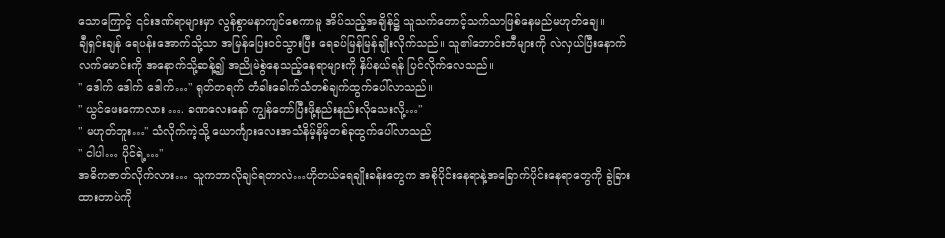သောကြောင့် ၎င်းဒဏ်ရာများမှာ လွန်စွာမနာကျင်စေကာမူ အိပ်သည့်အချိန်၌ သူသက်တောင့်သက်သာဖြစ်နေမည်မဟုတ်ချေ။
ချီရှင်းချန် ရေပန်းအောက်သို့သာ အမြန်ပြေးဝင်သွားပြီး ရေခပ်မြန်မြန်ချိုးလိုက်သည်။ သူ၏ဘောင်းဘီများကို လဲလှယ်ပြီးနောက် လက်မောင်းကို အနောက်သို့ဆန့်၍ အညိုမဲစွဲနေသည့်နေရာများကို နှိပ်နယ်ရန် ပြင်လိုက်လေသည်။
" ဒေါက် ဒေါက် ဒေါက်…" ရုတ်တရက် တံခါးခေါက်သံတစ်ချက်ထွက်ပေါ်လာသည်။
" ယွင်ဖေးကောလား …. ခဏလေးနော် ကျွန်တော်ပြီးဖို့နည်းနည်းလိုသေးလို့…"
" မဟုတ်ဘူး…" သံလိုက်ကဲ့သို့ ယောင်္ကျားလေးအသံနိမ့်နိမ့်တစ်ခုထွက်ပေါ်လာသည်
" ငါပါ… ပိုင်ရဲ့…"
အဓိကဇာတ်လိုက်လား… သူကဘာလိုချင်ရတာလဲ…ဟိုတယ်ရေချိုးခန်းတွေက အစိုပိုင်းနေရာနဲ့အခြောက်ပိုင်းနေရာတွေကို ခွဲခြားထားတာပဲကို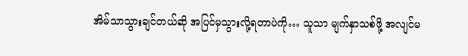အိမ်သာသွားချင်တယ်ဆို အပြင်မှသွားလို့ရတာပဲကို… သူသာ မျက်နှာသစ်ဖို့ အလျင်မ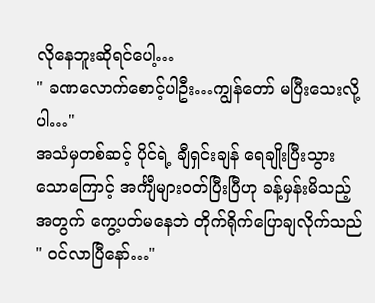လိုနေဘူးဆိုရင်ပေါ့…
" ခဏလောက်စောင့်ပါဦး…ကျွန်တော် မပြီးသေးလို့ပါ…"
အသံမှတစ်ဆင့် ပိုင်ရဲ့ ချီရှင်းချန် ရေချိုးပြီးသွားသောကြောင့် အင်္ကျီများဝတ်ပြီးပြီဟု ခန့်မှန်းမိသည့်အတွက် ကွေ့ပတ်မနေဘဲ တိုက်ရိုက်ပြောချလိုက်သည်
" ဝင်လာပြီနော်…"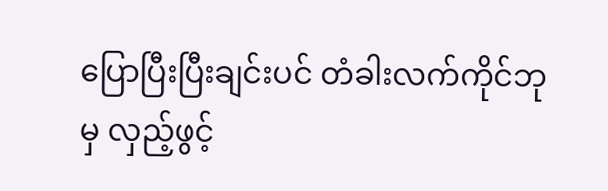ပြောပြီးပြီးချင်းပင် တံခါးလက်ကိုင်ဘုမှ လှည့်ဖွင့်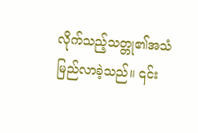လိုက်သည့်သတ္တု၏အသံမြည်လာခဲ့သည်။ ၎င်း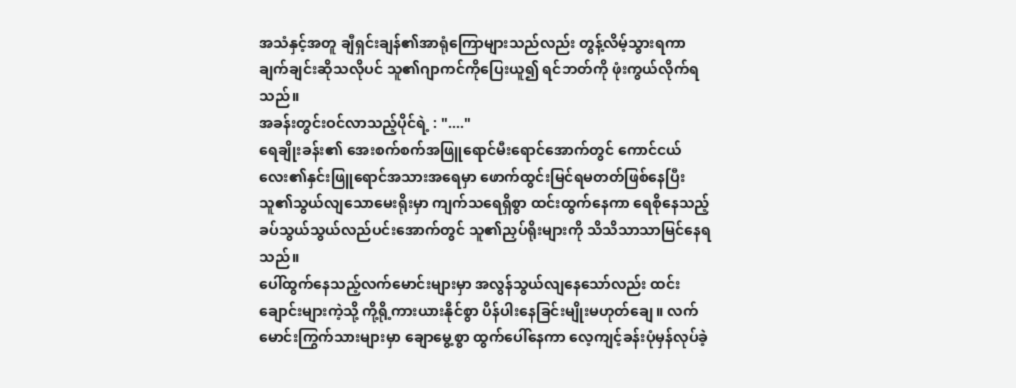အသံနှင့်အတူ ချီရှင်းချန်၏အာရုံကြောများသည်လည်း တွန့်လိမ့်သွားရကာ ချက်ချင်းဆိုသလိုပင် သူ၏ဂျာကင်ကိုပြေးယူ၍ ရင်ဘတ်ကို ဖုံးကွယ်လိုက်ရသည်။
အခန်းတွင်းဝင်လာသည့်ပိုင်ရဲ့ : "...."
ရေချိုးခန်း၏ အေးစက်စက်အဖြူရောင်မီးရောင်အောက်တွင် ကောင်ငယ်လေး၏နှင်းဖြူရောင်အသားအရေမှာ ဖောက်ထွင်းမြင်ရမတတ်ဖြစ်နေပြီး သူ၏သွယ်လျသောမေးရိုးမှာ ကျက်သရေရှိစွာ ထင်းထွက်နေကာ ရေစိုနေသည့်ခပ်သွယ်သွယ်လည်ပင်းအောက်တွင် သူ၏ညှပ်ရိုးများကို သိသိသာသာမြင်နေရသည်။
ပေါ်ထွက်နေသည့်လက်မောင်းများမှာ အလွန်သွယ်လျနေသော်လည်း ထင်းချောင်းများကဲ့သို့ ကို့ရို့ကားယားနိုင်စွာ ပိန်ပါးနေခြင်းမျိုးမဟုတ်ချေ။ လက်မောင်းကြွက်သားများမှာ ချောမွေ့စွာ ထွက်ပေါ်နေကာ လေ့ကျင့်ခန်းပုံမှန်လုပ်ခဲ့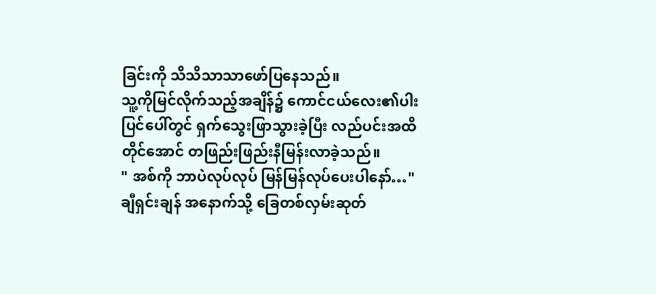ခြင်းကို သိသိသာသာဖော်ပြနေသည်။
သူ့ကိုမြင်လိုက်သည့်အချိန်၌ ကောင်ငယ်လေး၏ပါးပြင်ပေါ်တွင် ရှက်သွေးဖြာသွားခဲ့ပြီး လည်ပင်းအထိတိုင်အောင် တဖြည်းဖြည်းနီမြန်းလာခဲ့သည်။
" အစ်ကို ဘာပဲလုပ်လုပ် မြန်မြန်လုပ်ပေးပါနော်…" ချီရှင်းချန် အနောက်သို့ ခြေတစ်လှမ်းဆုတ်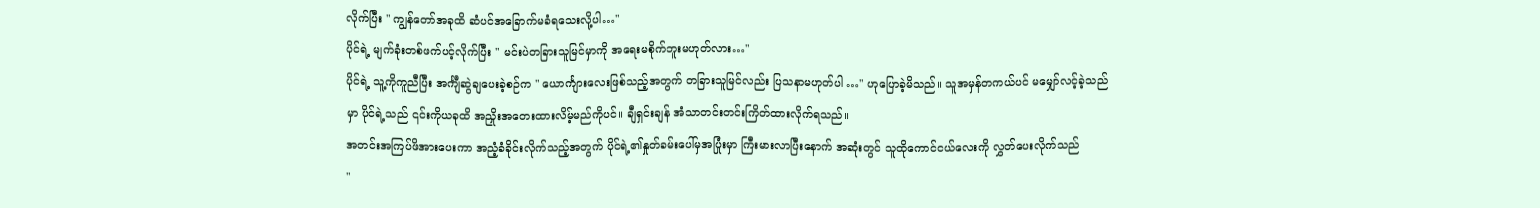လိုက်ပြီး " ကျွန်တော်အခုထိ ဆံပင်အခြောက်မခံရသေးလို့ပါ…"
ပိုင်ရဲ့ မျက်ခုံးတစ်ဖက်ပင့်လိုက်ပြီး " မင်းပဲတခြားသူမြင်မှာကို အရေးမစိုက်ဘူးမဟုတ်လား…"
ပိုင်ရဲ့ သူ့ကိုကူညီပြီး အင်္ကျီဆွဲချပေးခဲ့စဉ်က " ယောင်္ကျားလေးဖြစ်သည့်အတွက် တခြားသူမြင်လည်း ပြသနာမဟုတ်ပါ …" ဟုပြောခဲ့မိသည်။ သူအမှန်တကယ်ပင် မမျှော်လင့်ခဲ့သည်မှာ ပိုင်ရဲ့သည် ၎င်းကိုယခုထိ အညှိုးအတေးထားလိမ့်မည်ကိုပင်။ ချီရှင်းချန် အံသာတင်းတင်းကြိတ်ထားလိုက်ရသည်။
အတင်းအကြပ်ဖိအားပေးကာ အညံ့ခံခိုင်းလိုက်သည့်အတွက် ပိုင်ရဲ့၏နှုတ်ခမ်းပေါ်မှအပြုံးမှာ ကြီးမားလာပြီးနောက် အဆုံးတွင် သူထိုကောင်ငယ်လေးကို လွှတ်ပေးလိုက်သည်
"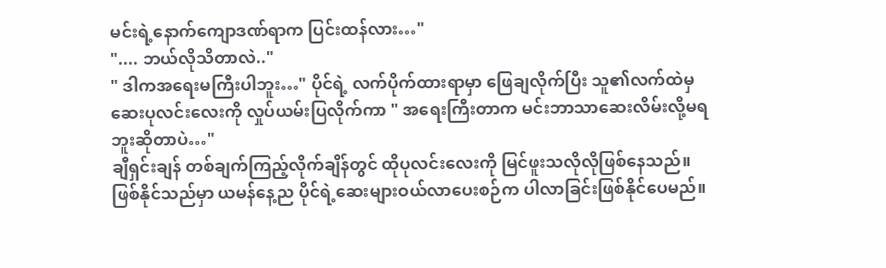မင်းရဲ့နောက်ကျောဒဏ်ရာက ပြင်းထန်လား…"
".... ဘယ်လိုသိတာလဲ.."
" ဒါကအရေးမကြီးပါဘူး…" ပိုင်ရဲ့ လက်ပိုက်ထားရာမှာ ဖြေချလိုက်ပြီး သူ၏လက်ထဲမှ ဆေးပုလင်းလေးကို လှုပ်ယမ်းပြလိုက်ကာ " အရေးကြီးတာက မင်းဘာသာဆေးလိမ်းလို့မရဘူးဆိုတာပဲ…"
ချီရှင်းချန် တစ်ချက်ကြည့်လိုက်ချိန်တွင် ထိုပုလင်းလေးကို မြင်ဖူးသလိုလိုဖြစ်နေသည်။ ဖြစ်နိုင်သည်မှာ ယမန်နေ့ည ပိုင်ရဲ့ဆေးများဝယ်လာပေးစဉ်က ပါလာခြင်းဖြစ်နိုင်ပေမည်။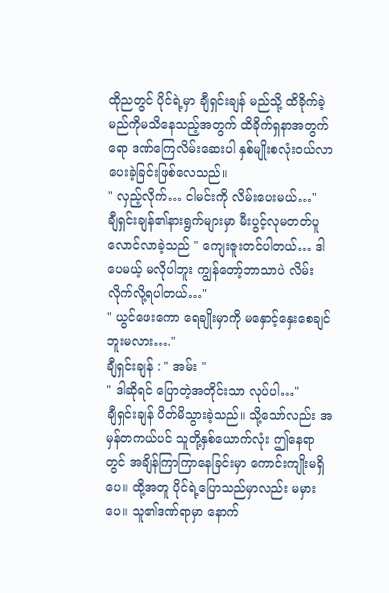ထိုညတွင် ပိုင်ရဲ့မှာ ချီရှင်းချန် မည်သို့ ထိခိုက်ခဲ့မည်ကိုမသိနေသည့်အတွက် ထိခိုက်ရှနာအတွက်ရော ဒဏ်ကြေလိမ်းဆေးပါ နှစ်မျိုးစလုံးဝယ်လာပေးခဲ့ခြင်းဖြစ်လေသည်။
" လှည့်လိုက်… ငါမင်းကို လိမ်းပေးမယ်…"
ချီရှင်းချန်၏နားရွက်များမှာ မီးပွင့်လုမတတ်ပူလောင်လာခဲ့သည် " ကျေးဇူးတင်ပါတယ်… ဒါပေမယ့် မလိုပါဘူး ကျွန်တော့်ဘာသာပဲ လိမ်းလိုက်လို့ရပါတယ်…"
" ယွင်ဖေးကော ရေချိုးမှာကို မနှောင့်နှေးစေချင်ဘူးမလား…."
ချီရှင်းချန် : " အမ်း "
" ဒါဆိုရင် ပြောတဲ့အတိုင်းသာ လုပ်ပါ…"
ချီရှင်းချန် ပိတ်မိသွားခဲ့သည်။ သို့သော်လည်း အမှန်တကယ်ပင် သူတို့နှစ်ယောက်လုံး ဤနေရာတွင် အချိန်ကြာကြာနေခြင်းမှာ ကောင်းကျိုးမရှိပေ။ ထို့အတူ ပိုင်ရဲ့ပြောသည်မှာလည်း မမှားပေ။ သူ၏ဒဏ်ရာမှာ နောက်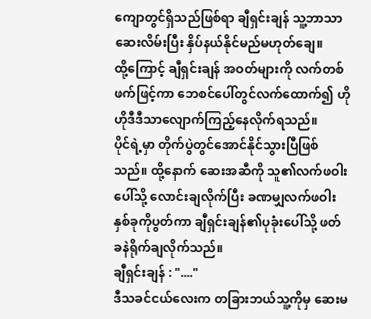ကျောတွင်ရှိသည်ဖြစ်ရာ ချီရှင်းချန် သူ့ဘာသာဆေးလိမ်းပြီး နှိပ်နယ်နိုင်မည်မဟုတ်ချေ။
ထို့ကြောင့် ချီရှင်းချန် အဝတ်များကို လက်တစ်ဖက်ဖြင့်ကာ ဘေစင်ပေါ်တွင်လက်ထောက်၍ ဟိုဟိုဒီဒီသာလျောက်ကြည့်နေလိုက်ရသည်။
ပိုင်ရဲ့မှာ တိုက်ပွဲတွင်အောင်နိုင်သွားပြီဖြစ်သည်။ ထို့နောက် ဆေးအဆီကို သူ၏လက်ဖဝါးပေါ်သို့ လောင်းချလိုက်ပြီး ခဏမျှလက်ဖဝါးနှစ်ခုကိုပွတ်ကာ ချီရှင်းချန်၏ပုခုံးပေါ်သို့ ဖတ်ခနဲရိုက်ချလိုက်သည်။
ချီရှင်းချန် : "...."
ဒီသခင်ငယ်လေးက တခြားဘယ်သူ့ကိုမှ ဆေးမ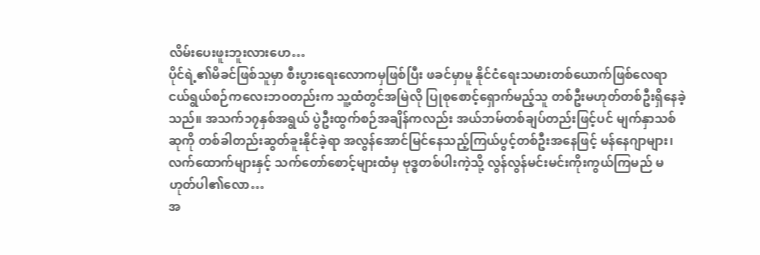လိမ်းပေးဖူးဘူးလားဟေ…
ပိုင်ရဲ့၏မိခင်ဖြစ်သူမှာ စီးပွားရေးလောကမှဖြစ်ပြီး ဖခင်မှာမူ နိုင်ငံရေးသမားတစ်ယောက်ဖြစ်လေရာ ငယ်ရွယ်စဉ်ကလေးဘဝတည်းက သူ့ထံတွင်အမြဲလို ပြုစုစောင့်ရှောက်မည့်သူ တစ်ဦးမဟုတ်တစ်ဦးရှိနေခဲ့သည်။ အသက်၁၇နှစ်အရွယ် ပွဲဦးထွက်စဉ်အချိန်ကလည်း အယ်ဘမ်တစ်ချပ်တည်းဖြင့်ပင် မျက်နှာသစ်ဆုကို တစ်ခါတည်းဆွတ်ခူးနိုင်ခဲ့ရာ အလွန်အောင်မြင်နေသည့်ကြယ်ပွင့်တစ်ဦးအနေဖြင့် မန်နေဂျာများ၊လက်ထောက်များနှင့် သက်တော်စောင့်များထံမှ ဗုဒ္ဓတစ်ပါးကဲ့သို့ လွန်လွန်မင်းမင်းကိုးကွယ်ကြမည် မဟုတ်ပါ၏လော…
အ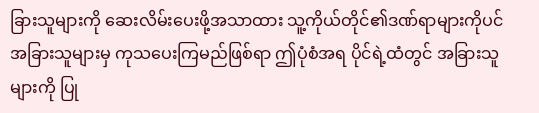ခြားသူများကို ဆေးလိမ်းပေးဖို့အသာထား သူ့ကိုယ်တိုင်၏ဒဏ်ရာများကိုပင် အခြားသူများမှ ကုသပေးကြမည်ဖြစ်ရာ ဤပုံစံအရ ပိုင်ရဲ့ထံတွင် အခြားသူများကို ပြု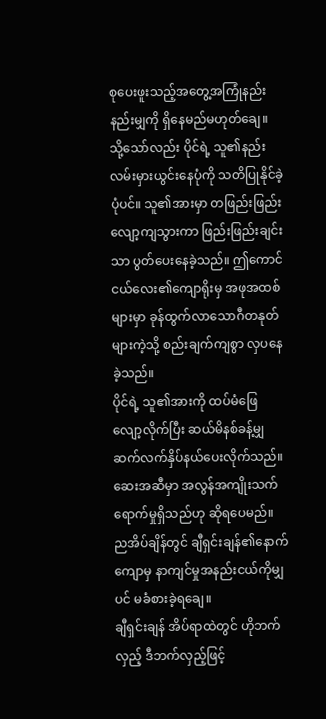စုပေးဖူးသည့်အတွေ့အကြုံနည်းနည်းမျှကို ရှိနေမည်မဟုတ်ချေ။
သို့သော်လည်း ပိုင်ရဲ့ သူ၏နည်းလမ်းမှားယွင်းနေပုံကို သတိပြုနိုင်ခဲ့ပုံပင်။ သူ၏အားမှာ တဖြည်းဖြည်းလျော့ကျသွားကာ ဖြည်းဖြည်းချင်းသာ ပွတ်ပေးနေခဲ့သည်။ ဤကောင်ငယ်လေး၏ကျောရိုးမှ အဖုအထစ်များမှာ ခုန်ထွက်လာသောဂီတနုတ်များကဲ့သို့ စည်းချက်ကျစွာ လှပနေခဲ့သည်။
ပိုင်ရဲ့ သူ၏အားကို ထပ်မံဖြေ
လျော့လိုက်ပြီး ဆယ်မိနစ်ခန့်မျှ ဆက်လက်နှိပ်နယ်ပေးလိုက်သည်။
ဆေးအဆီမှာ အလွန်အကျိုးသက်ရောက်မှုရှိသည်ဟု ဆိုရပေမည်။ ညအိပ်ချိန်တွင် ချီရှင်းချန်၏နောက်ကျောမှ နာကျင်မှုအနည်းငယ်ကိုမျှပင် မခံစားခဲ့ရချေ။
ချီရှင်းချန် အိပ်ရာထဲတွင် ဟိုဘက်လှည့် ဒီဘက်လှည့်ဖြင့်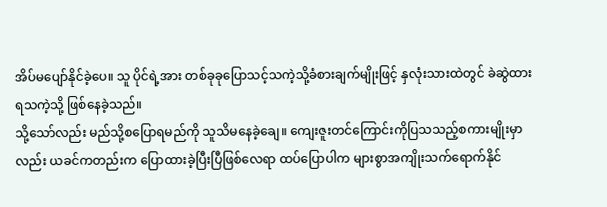အိပ်မပျော်နိုင်ခဲ့ပေ။ သူ ပိုင်ရဲ့အား တစ်ခုခုပြောသင့်သကဲ့သို့ခံစားချက်မျိုးဖြင့် နှလုံးသားထဲတွင် ခဲဆွဲထားရသကဲ့သို့ ဖြစ်နေခဲ့သည်။
သို့သော်လည်း မည်သို့စပြောရမည်ကို သူသိမနေခဲ့ချေ။ ကျေးဇူးတင်ကြောင်းကိုပြသသည့်စကားမျိုးမှာလည်း ယခင်ကတည်းက ပြောထားခဲ့ပြီးပြီဖြစ်လေရာ ထပ်ပြောပါက များစွာအကျိုးသက်ရောက်နိုင်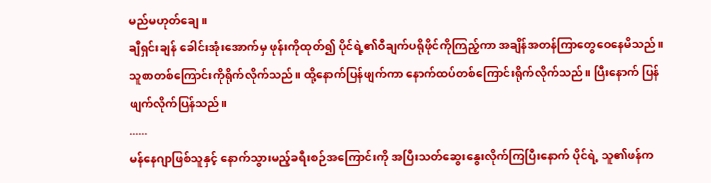မည်မဟုတ်ချေ။
ချီရှင်းချန် ခေါင်းအုံးအောက်မှ ဖုန်းကိုထုတ်၍ ပိုင်ရဲ့၏ဝီချက်ပရိုဖိုင်ကိုကြည့်ကာ အချိန်အတန်ကြာတွေဝေနေမိသည်။ သူစာတစ်ကြောင်းကိုရိုက်လိုက်သည်။ ထို့နောက်ပြန်ဖျက်ကာ နောက်ထပ်တစ်ကြောင်းရိုက်လိုက်သည်။ ပြီးနောက် ပြန်ဖျက်လိုက်ပြန်သည်။
......
မန်နေဂျာဖြစ်သူနှင့် နောက်သွားမည့်ခရီးစဉ်အကြောင်းကို အပြီးသတ်ဆွေးနွေးလိုက်ကြပြီးနောက် ပိုင်ရဲ့ သူ၏ဖန်က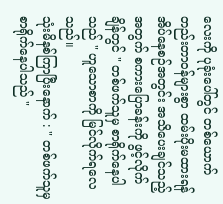လေးကို ပုခုံးပေါ်တွင် တစ်ယောက်တည်းတာဝန်များစွာ ထမ်းပိုးမထားရန် အိပ်နေစဉ်အတွင်း အသိပေးချင်သည့်အတွက် စကားပြောခန်းကို ဖွင့်လိုက်ချိန်တွင် " တစ်ဖက်သူမှ စာရိုက်နေပါသည် " ဟူသောစာကို မြင်လိုက်ရလေသည်။
သုံးမိနစ်ကြာပြီးနောက် : " တစ်ဖက်သူမှ စာရိုက်နေပါသည် "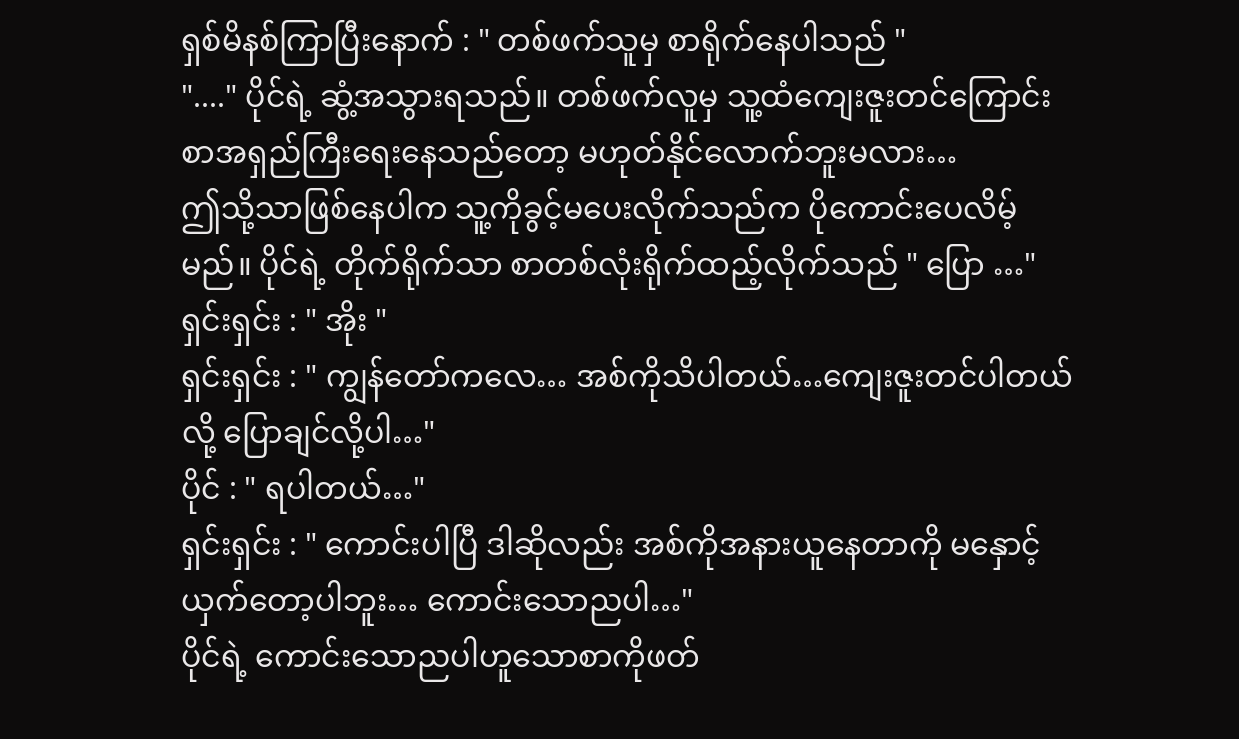ရှစ်မိနစ်ကြာပြီးနောက် : " တစ်ဖက်သူမှ စာရိုက်နေပါသည် "
"...." ပိုင်ရဲ့ ဆွံ့အသွားရသည်။ တစ်ဖက်လူမှ သူ့ထံကျေးဇူးတင်ကြောင်းစာအရှည်ကြီးရေးနေသည်တော့ မဟုတ်နိုင်လောက်ဘူးမလား…
ဤသို့သာဖြစ်နေပါက သူ့ကိုခွင့်မပေးလိုက်သည်က ပိုကောင်းပေလိမ့်မည်။ ပိုင်ရဲ့ တိုက်ရိုက်သာ စာတစ်လုံးရိုက်ထည့်လိုက်သည် " ပြော …"
ရှင်းရှင်း : " အိုး "
ရှင်းရှင်း : " ကျွန်တော်ကလေ… အစ်ကိုသိပါတယ်…ကျေးဇူးတင်ပါတယ်လို့ ပြောချင်လို့ပါ…"
ပိုင် : " ရပါတယ်…"
ရှင်းရှင်း : " ကောင်းပါပြီ ဒါဆိုလည်း အစ်ကိုအနားယူနေတာကို မနှောင့်ယှက်တော့ပါဘူး… ကောင်းသောညပါ…"
ပိုင်ရဲ့ ကောင်းသောညပါဟူသောစာကိုဖတ်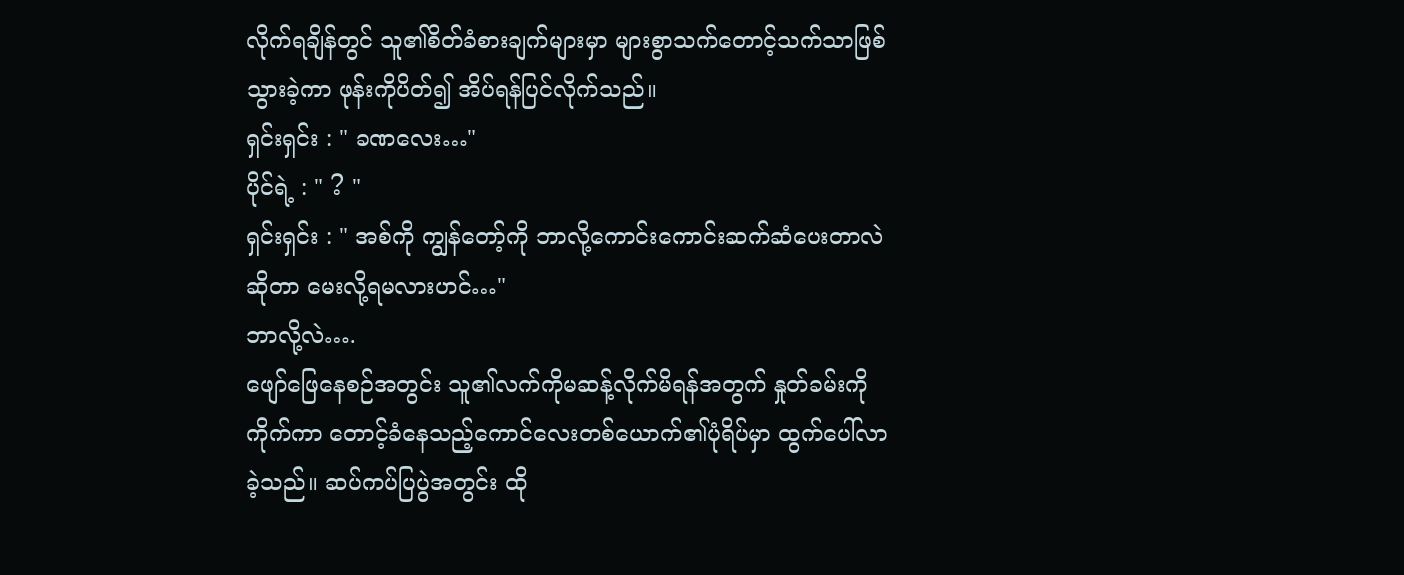လိုက်ရချိန်တွင် သူ၏စိတ်ခံစားချက်များမှာ များစွာသက်တောင့်သက်သာဖြစ်သွားခဲ့ကာ ဖုန်းကိုပိတ်၍ အိပ်ရန်ပြင်လိုက်သည်။
ရှင်းရှင်း : " ခဏလေး…"
ပိုင်ရဲ့ : " ? "
ရှင်းရှင်း : " အစ်ကို ကျွန်တော့်ကို ဘာလို့ကောင်းကောင်းဆက်ဆံပေးတာလဲဆိုတာ မေးလို့ရမလားဟင်…"
ဘာလို့လဲ….
ဖျော်ဖြေနေစဉ်အတွင်း သူ၏လက်ကိုမဆန့်လိုက်မိရန်အတွက် နှုတ်ခမ်းကိုကိုက်ကာ တောင့်ခံနေသည့်ကောင်လေးတစ်ယောက်၏ပုံရိပ်မှာ ထွက်ပေါ်လာခဲ့သည်။ ဆပ်ကပ်ပြပွဲအတွင်း ထို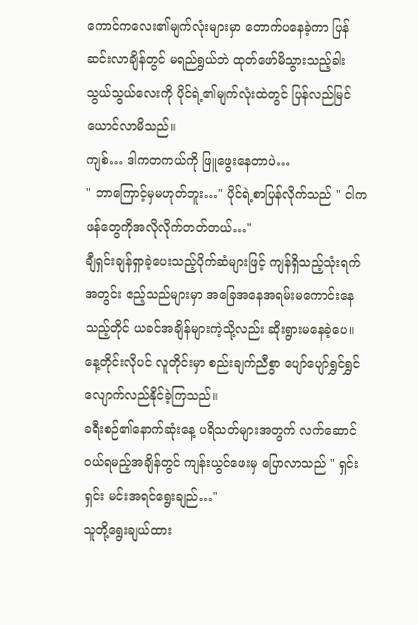ကောင်ကလေး၏မျက်လုံးများမှာ တောက်ပနေခဲ့ကာ ပြန်ဆင်းလာချိန်တွင် မရည်ရွယ်ဘဲ ထုတ်ဖော်မိသွားသည့်ခါးသွယ်သွယ်လေးကို ပိုင်ရဲ့၏မျက်လုံးထဲတွင် ပြန်လည်မြင်ယောင်လာမိသည်။
ကျစ်… ဒါကတကယ်ကို ဖြူဖွေးနေတာပဲ…
" ဘာကြောင့်မှမဟုတ်ဘူး…" ပိုင်ရဲ့စာပြန်လိုက်သည် " ငါကဖန်တွေကိုအလိုလိုက်တတ်တယ်…"
ချီရှင်းချန်ရှာခဲ့ပေးသည့်ပိုက်ဆံများဖြင့် ကျန်ရှိသည့်သုံးရက်အတွင်း ဧည့်သည်များမှာ အခြေအနေအရမ်းမကောင်းနေသည့်တိုင် ယခင်အချိန်များကဲ့သို့လည်း ဆိုးရွားမနေခဲ့ပေ။ နေ့တိုင်းလိုပင် လူတိုင်းမှာ စည်းချက်ညီစွာ ပျော်ပျော်ရွှင်ရွှင် လျောက်လည်နိုင်ခဲ့ကြသည်။
ခရီးစဉ်၏နောက်ဆုံးနေ့ ပရိသတ်များအတွက် လက်ဆောင်ဝယ်ရမည့်အချိန်တွင် ကျန်းယွင်ဖေးမှ ပြောလာသည် " ရှင်းရှင်း မင်းအရင်ရွေးချည်…"
သူတို့ရွေးချယ်ထား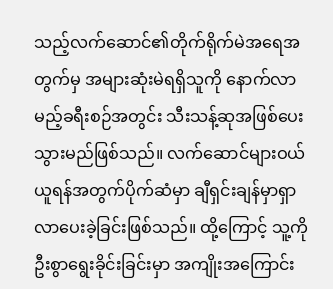သည့်လက်ဆောင်၏တိုက်ရိုက်မဲအရေအတွက်မှ အများဆုံးမဲရရှိသူကို နောက်လာမည့်ခရီးစဉ်အတွင်း သီးသန့်ဆုအဖြစ်ပေးသွားမည်ဖြစ်သည်။ လက်ဆောင်များဝယ်ယူရန်အတွက်ပိုက်ဆံမှာ ချီရှင်းချန်မှာရှာလာပေးခဲ့ခြင်းဖြစ်သည်။ ထို့ကြောင့် သူ့ကိုဦးစွာရွေးခိုင်းခြင်းမှာ အကျိုးအကြောင်း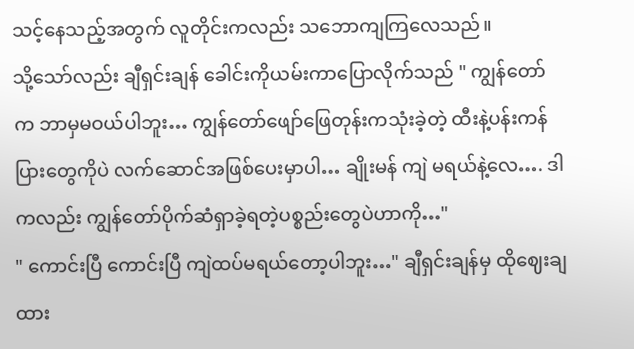သင့်နေသည့်အတွက် လူတိုင်းကလည်း သဘောကျကြလေသည်။
သို့သော်လည်း ချီရှင်းချန် ခေါင်းကိုယမ်းကာပြောလိုက်သည် " ကျွန်တော်က ဘာမှမဝယ်ပါဘူး… ကျွန်တော်ဖျော်ဖြေတုန်းကသုံးခဲ့တဲ့ ထီးနဲ့ပန်းကန်ပြားတွေကိုပဲ လက်ဆောင်အဖြစ်ပေးမှာပါ… ချိုးမန် ကျဲ မရယ်နဲ့လေ…. ဒါကလည်း ကျွန်တော်ပိုက်ဆံရှာခဲ့ရတဲ့ပစ္စည်းတွေပဲဟာကို…"
" ကောင်းပြီ ကောင်းပြီ ကျဲထပ်မရယ်တော့ပါဘူး…" ချီရှင်းချန်မှ ထိုဈေးချထား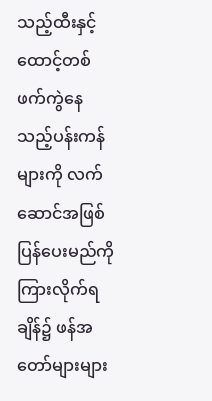သည့်ထီးနှင့်ထောင့်တစ်ဖက်ကွဲနေသည့်ပန်းကန်များကို လက်ဆောင်အဖြစ်ပြန်ပေးမည်ကို ကြားလိုက်ရချိန်၌ ဖန်အတော်များများ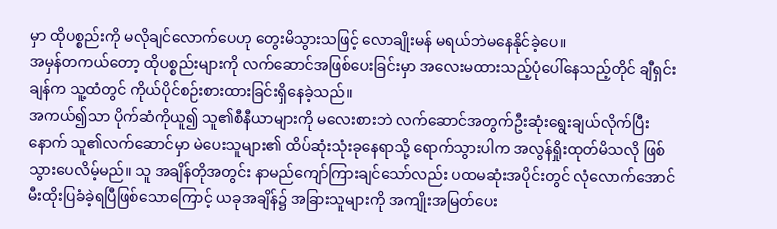မှာ ထိုပစ္စည်းကို မလိုချင်လောက်ပေဟု တွေးမိသွားသဖြင့် လောချိုးမန် မရယ်ဘဲမနေနိုင်ခဲ့ပေ။
အမှန်တကယ်တော့ ထိုပစ္စည်းများကို လက်ဆောင်အဖြစ်ပေးခြင်းမှာ အလေးမထားသည့်ပုံပေါ်နေသည့်တိုင် ချီရှင်းချန်က သူ့ထံတွင် ကိုယ်ပိုင်စဉ်းစားထားခြင်းရှိနေခဲ့သည်။
အကယ်၍သာ ပိုက်ဆံကိုယူ၍ သူ၏စီနီယာများကို မလေးစားဘဲ လက်ဆောင်အတွက်ဦးဆုံးရွေးချယ်လိုက်ပြီးနောက် သူ၏လက်ဆောင်မှာ မဲပေးသူများ၏ ထိပ်ဆုံးသုံးခုနေရာသို့ ရောက်သွားပါက အလွန်ရှိုးထုတ်မိသလို ဖြစ်သွားပေလိမ့်မည်။ သူ အချိန်တိုအတွင်း နာမည်ကျော်ကြားချင်သော်လည်း ပထမဆုံးအပိုင်းတွင် လုံလောက်အောင် မီးထိုးပြခံခဲ့ရပြီဖြစ်သောကြောင့် ယခုအချိန်၌ အခြားသူများကို အကျိုးအမြတ်ပေး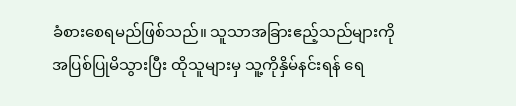ခံစားစေရမည်ဖြစ်သည်။ သူသာအခြားဧည့်သည်များကို အပြစ်ပြုမိသွားပြီး ထိုသူများမှ သူ့ကိုနှိမ်နင်းရန် ရေ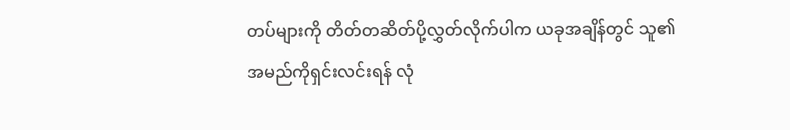တပ်များကို တိတ်တဆိတ်ပို့လွှတ်လိုက်ပါက ယခုအချိန်တွင် သူ၏အမည်ကိုရှင်းလင်းရန် လုံ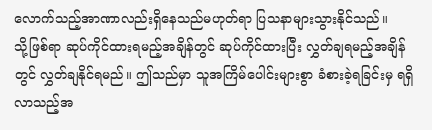လောက်သည့်အာဏာလည်းရှိနေသည်မဟုတ်ရာ ပြသနာများသွားနိုင်သည်။
သို့ဖြစ်ရာ ဆုပ်ကိုင်ထားရမည့်အချိန်တွင် ဆုပ်ကိုင်ထားပြီး လွှတ်ချရမည့်အချိန်တွင် လွှတ်ချနိုင်ရမည်။ ဤသည်မှာ သူအကြိမ်ပေါင်းများစွာ ခံစားခဲ့ရခြင်းမှ ရရှိလာသည့်အ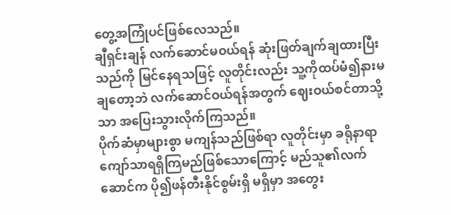တွေ့အကြုံပင်ဖြစ်လေသည်။
ချီရှင်းချန် လက်ဆောင်မဝယ်ရန် ဆုံးဖြတ်ချက်ချထားပြီးသည်ကို မြင်နေရသဖြင့် လူတိုင်းလည်း သူ့ကိုထပ်မံ၍နားမချတော့ဘဲ လက်ဆောင်ဝယ်ရန်အတွက် ဈေးဝယ်စင်တာသို့သာ အပြေးသွားလိုက်ကြသည်။
ပိုက်ဆံမှာများစွာ မကျန်သည်ဖြစ်ရာ လူတိုင်းမှာ ခရိုနာရာကျော်သာရရှိကြမည်ဖြစ်သောကြောင့် မည်သူ၏လက်ဆောင်က ပို၍ဖန်တီးနိုင်စွမ်းရှိ မရှိမှာ အတွေး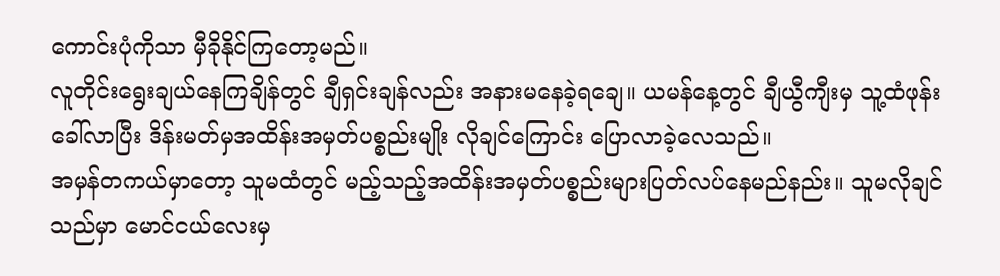ကောင်းပုံကိုသာ မှီခိုနိုင်ကြတော့မည်။
လူတိုင်းရွေးချယ်နေကြချိန်တွင် ချီရှင်းချန်လည်း အနားမနေခဲ့ရချေ။ ယမန်နေ့တွင် ချီယွီကျီးမှ သူ့ထံဖုန်းခေါ်လာပြီး ဒိန်းမတ်မှအထိန်းအမှတ်ပစ္စည်းမျိုး လိုချင်ကြောင်း ပြောလာခဲ့လေသည်။
အမှန်တကယ်မှာတော့ သူမထံတွင် မည့်သည့်အထိန်းအမှတ်ပစ္စည်းများပြတ်လပ်နေမည်နည်း။ သူမလိုချင်သည်မှာ မောင်ငယ်လေးမှ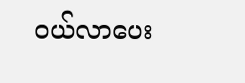ဝယ်လာပေး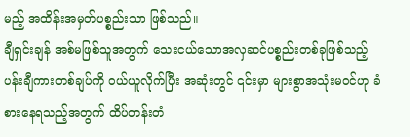မည့် အထိန်းအမှတ်ပစ္စည်းသာ ဖြစ်သည်။
ချီရှင်းချန် အစ်မဖြစ်သူအတွက် သေးငယ်သောအလှဆင်ပစ္စည်းတစ်ခုဖြစ်သည့်ပန်းချီကားတစ်ချပ်ကို ဝယ်ယူလိုက်ပြီး အဆုံးတွင် ၎င်းမှာ များစွာအသုံးမဝင်ဟု ခံစားနေရသည့်အတွက် ထိပ်တန်းတံ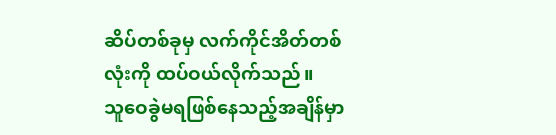ဆိပ်တစ်ခုမှ လက်ကိုင်အိတ်တစ်လုံးကို ထပ်ဝယ်လိုက်သည်။
သူဝေခွဲမရဖြစ်နေသည့်အချိန်မှာ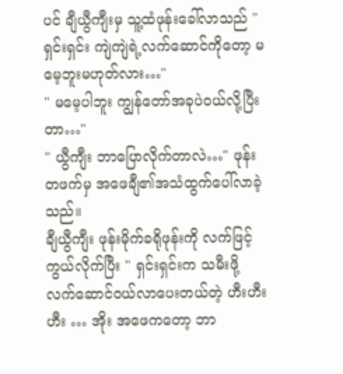ပင် ချီယွီကျီးမှ သူ့ထံဖုန်းခေါ်လာသည် " ရှင်းရှင်း ကျဲကျဲရဲ့လက်ဆောင်ကိုတော့ မမေ့ဘူးမဟုတ်လား…"
" မမေ့ပါဘူး ကျွန်တော်အခုပဲဝယ်လို့ပြီးတာ…"
" ယွီကျီး ဘာပြောလိုက်တာလဲ…" ဖုန်းတဖက်မှ အဖေချီ၏အသံထွက်ပေါ်လာခဲ့သည်။
ချီယွီကျီး ဖုန်းမိုက်ခရိုဖုန်းကို လက်ဖြင့်ကွယ်လိုက်ပြီး " ရှင်းရှင်းက သမီးဖို့လက်ဆောင်ဝယ်လာပေးတယ်တဲ့ ဟီးဟီးဟီး … အိုး အဖေကတော့ ဘာ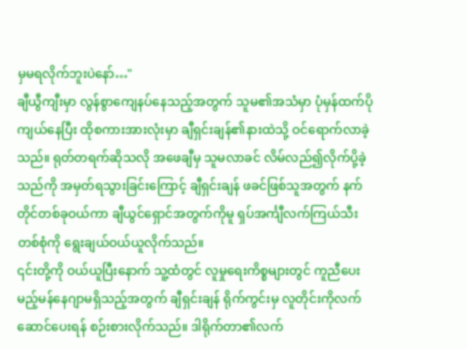မှမရလိုက်ဘူးပဲနော်…"
ချီယွီကျီးမှာ လွန်စွာကျေနပ်နေသည့်အတွက် သူမ၏အသံမှာ ပုံမှန်ထက်ပိုကျယ်နေပြီး ထိုစကားအားလုံးမှာ ချီရှင်းချန်၏နားထဲသို့ ဝင်ရောက်လာခဲ့သည်။ ရုတ်တရက်ဆိုသလို အဖေချီမှ သူမလာခင် လိမ်လည်၍လိုက်ပို့ခဲ့သည်ကို အမှတ်ရသွားခြင်းကြောင့် ချီရှင်းချန် ဖခင်ဖြစ်သူအတွက် နက်တိုင်တစ်ခုဝယ်ကာ ချီယွင်ရှောင်အတွက်ကိုမူ ရှပ်အင်္ကျီလက်ကြယ်သီးတစ်စုံကို ရွေးချယ်ဝယ်ယူလိုက်သည်။
၎င်းတို့ကို ဝယ်ယူပြီးနောက် သူ့ထံတွင် လူမှုရေးကိစ္စများတွင် ကူညီပေးမည့်မန်နေဂျာမရှိသည့်အတွက် ချီရှင်းချန် ရိုက်ကွင်းမှ လူတိုင်းကိုလက်ဆောင်ပေးရန် စဉ်းစားလိုက်သည်။ ဒါရိုက်တာ၏လက်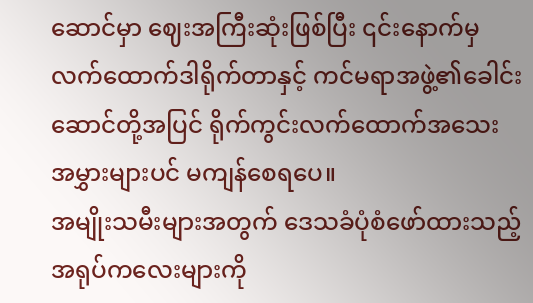ဆောင်မှာ ဈေးအကြီးဆုံးဖြစ်ပြီး ၎င်းနောက်မှ လက်ထောက်ဒါရိုက်တာနှင့် ကင်မရာအဖွဲ့၏ခေါင်းဆောင်တို့အပြင် ရိုက်ကွင်းလက်ထောက်အသေးအမွှားများပင် မကျန်စေရပေ။
အမျိုးသမီးများအတွက် ဒေသခံပုံစံဖော်ထားသည့်အရုပ်ကလေးများကို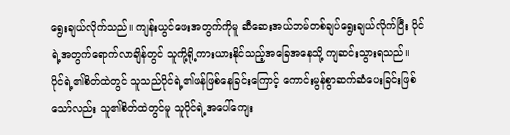ရွေးချယ်လိုက်သည်။ ကျန်းယွင်ဖေးအတွက်ကိုမူ ဆီဆေးအယ်ဘမ်တစ်ချပ်ရွေးချယ်လိုက်ပြီး ပိုင်ရဲ့အတွက်ရောက်လာချိန်တွင် သူကို့ရို့ကားယားနိုင်သည့်အခြေအနေသို့ ကျဆင်းသွားရသည်။
ပိုင်ရဲ့၏စိတ်ထဲတွင် သူသည်ပိုင်ရဲ့၏ဖန်ဖြစ်နေခြင်းကြောင့် ကောင်းမွန်စွာဆက်ဆံပေးခြင်းဖြစ်သော်လည်း သူ၏စိတ်ထဲတွင်မူ သူပိုင်ရဲ့အပေါ်ကျေး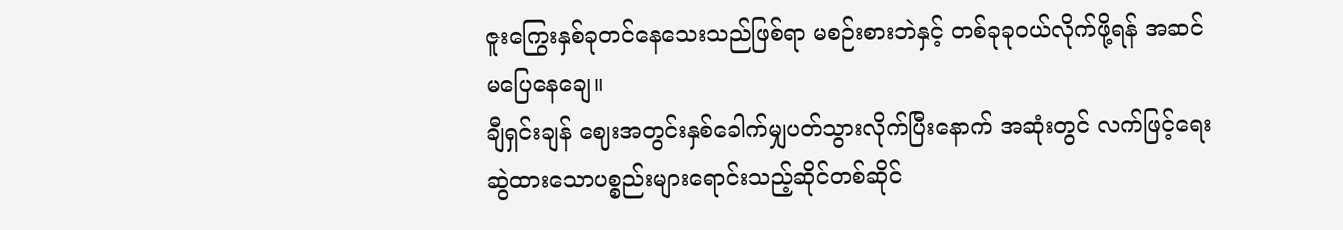ဇူးကြွေးနှစ်ခုတင်နေသေးသည်ဖြစ်ရာ မစဉ်းစားဘဲနှင့် တစ်ခုခုဝယ်လိုက်ဖို့ရန် အဆင်မပြေနေချေ။
ချီရှင်းချန် ဈေးအတွင်းနှစ်ခေါက်မျှပတ်သွားလိုက်ပြီးနောက် အဆုံးတွင် လက်ဖြင့်ရေးဆွဲထားသောပစ္စည်းများရောင်းသည့်ဆိုင်တစ်ဆိုင်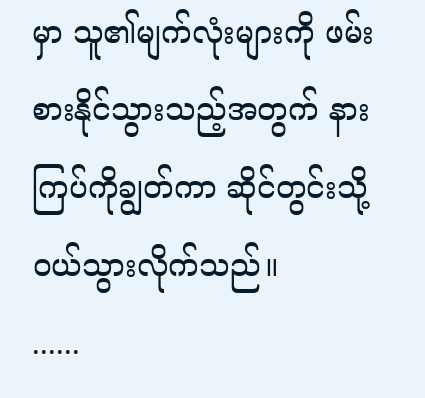မှာ သူ၏မျက်လုံးများကို ဖမ်းစားနိုင်သွားသည့်အတွက် နားကြပ်ကိုချွတ်ကာ ဆိုင်တွင်းသို့ဝယ်သွားလိုက်သည်။
......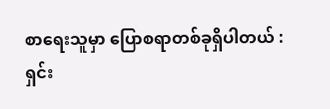စာရေးသူမှာ ပြောစရာတစ်ခုရှိပါတယ် :
ရှင်း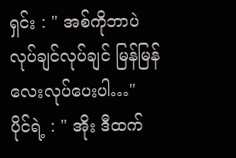ရှင်း : " အစ်ကိုဘာပဲလုပ်ချင်လုပ်ချင် မြန်မြန်လေးလုပ်ပေးပါ…"
ပိုင်ရဲ့ : " အိုး ဒီထက်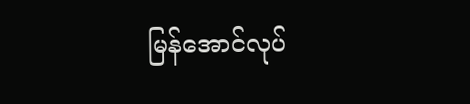မြန်အောင်လုပ်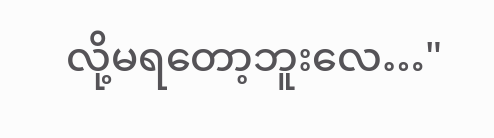လို့မရတော့ဘူးလေ…"